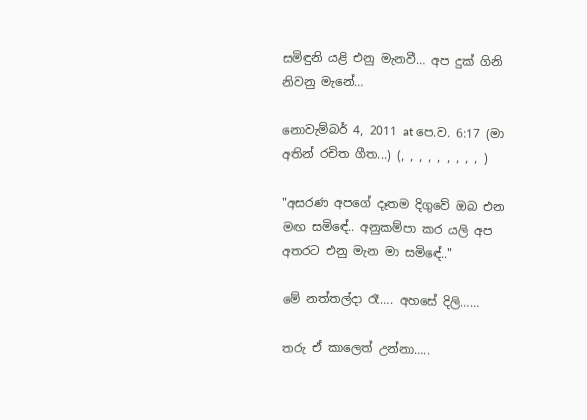සමිඳුනි ‍යළි එනු මැනවී… අප දුක් ගිනි නිවනු මැනේ…

නොවැම්බර් 4, 2011 at පෙ.ව. 6:17 (මා අතින් රචිත ගීත...) (, , , , , , , , , )

"අසරණ අපගේ දෑතම දිගුවේ ඔබ එන මඟ සමිඳේ.. අනුකම්පා කර ‍යලි අප අතරට එනු මැන මා සමිඳේ.."

මේ නත්තල්දා රෑ…. අහසේ දිලි……

තරු ඒ කාලෙත් උන්නා…..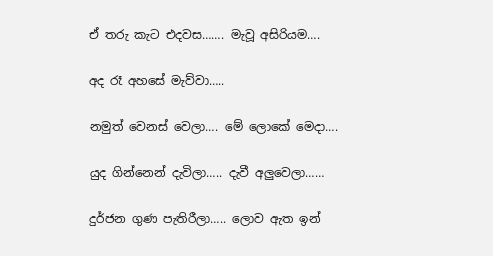ඒ තරු කැට එදවස……. මැවූ අසිරියම….

අද රෑ අහසේ මැව්වා…..

නමුත් වෙනස් වෙලා…. මේ ලොකේ මෙදා….

යුද ගින්නෙන් දැවිලා….. දැවී අලුවෙලා……

දුර්ජන ගුණ පැතිරීලා….. ලොව ඇත ඉන්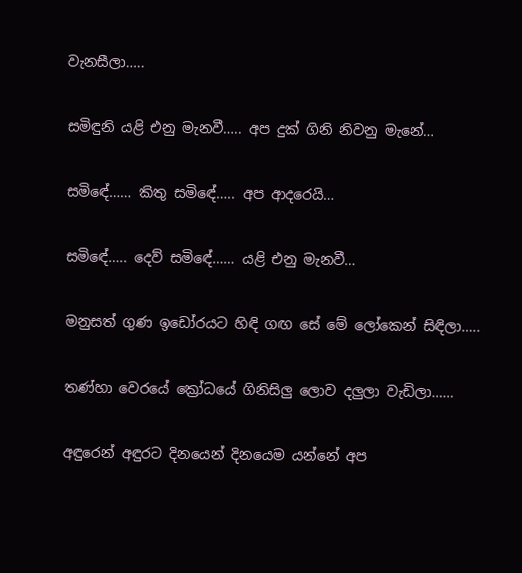වැනසීලා…..

සමිඳුනි ‍යළි එනු මැනවී….. අප දුක් ගිනි නිවනු මැනේ…

සමිඳේ…… කිතු සමිඳේ….. අප ආදරෙයි…

සමිඳේ….. දෙව් සමිඳේ…… යළි එනු මැනවී…

මනුසත් ගුණ ඉඩෝරයට හිඳි ගඟ සේ මේ ලෝකෙන් සිඳිලා…..

තණ්හා වෙරයේ ක්‍රෝධයේ ගිනිසිලු ලොව දලුලා වැඩිලා……

අඳුරෙන් අඳුරට දිනයෙන් දිනයෙම යන්නේ අප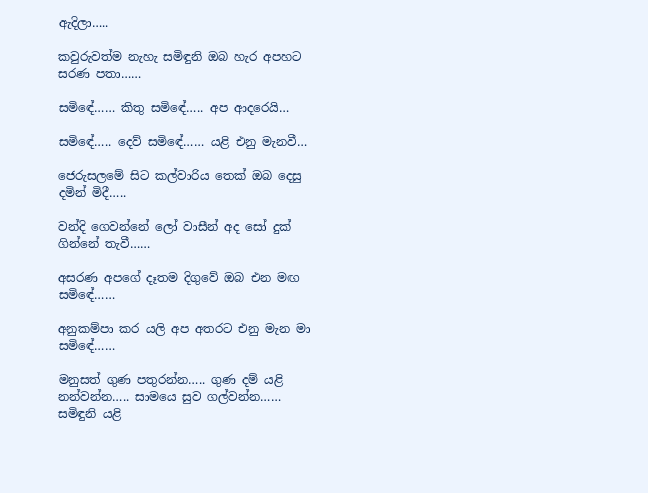ඇදිලා…..

කවුරුවත්ම නැහැ සමිඳුනි ඔබ හැර අපහට සරණ පතා……

සමිඳේ…… කිතු සමිඳේ….. අප ආදරෙයි…

සමිඳේ….. දෙව් සමිඳේ…… යළි එනු මැනවී…

ජෙරුසලමේ සිට කල්වාරිය තෙක් ඔබ දෙසු දමින් මිදී…..

වන්දි ගෙවන්නේ ලෝ වාසීන් අද සෝ දුක් ගින්නේ තැවී……

අසරණ අපගේ දෑතම දිගුවේ ඔබ එන මඟ සමිඳේ……

අනුකම්පා කර ‍යලි අප අතරට එනු මැන මා සමිඳේ……

මනුසත් ගුණ පතුරන්න….. ගුණ දම් යළි නන්වන්න….. සාමයෙ සුව ගල්වන්න…… සමිඳුනි ‍යළි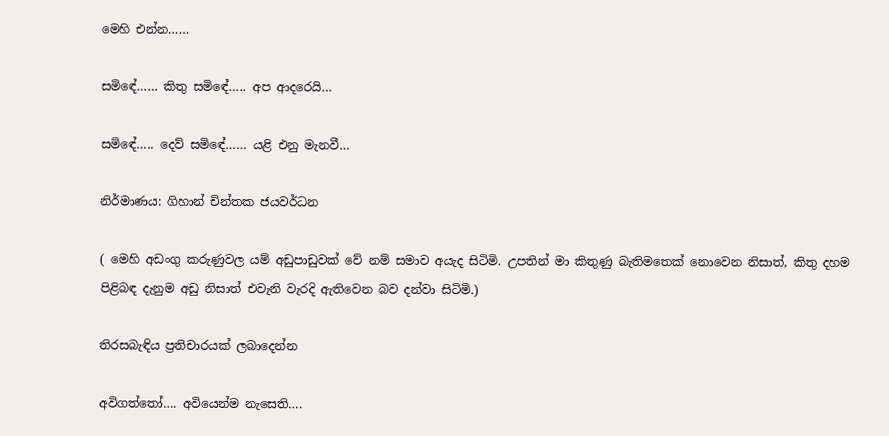මෙහි එන්න……

සමිඳේ…… කිතු සමිඳේ….. අප ආදරෙයි…

සමිඳේ….. දෙව් සමිඳේ…… යළි එනු මැනවී…

නිර්මාණය: ගිහාන් චින්තක ජයවර්ධන

( මෙහි අඩංගු කරුණුවල යම් අඩුපාඩුවක් වේ නම් සමාව අයැද සිටිමි. උපතින් මා කිතුණු බැතිමතෙක් නොවෙන නිසාත්, කිතු දහම පිළිබඳ දැනුම අඩු නිසාත් එවැනි වැරදි ඇතිවෙන බව දන්වා සිටිමි.)

තිරසබැඳිය ප්‍රතිචාරයක් ලබාදෙන්න

අවිගත්තෝ…. අවියෙන්ම නැසෙති….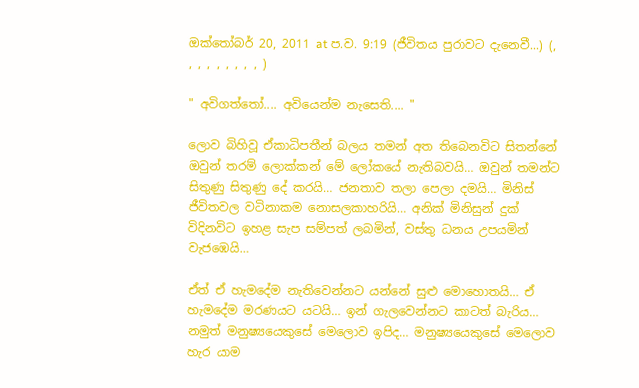ඔක්තෝබර් 20, 2011 at ප.ව. 9:19 (ජීවිතය පුරාවට දැනෙවී...) (, , , , , , , , , )

" අවිගත්තෝ.... අවියෙන්ම නැසෙති.... "

ලොව බිහිවූ ඒකාධිපතීන් බලය තමන් අත තිබෙනවිට සිතන්නේ ඔවුන් තරම් ලොක්කන් මේ ලෝකයේ නැතිබවයි… ඔවුන් තමන්ට සිතුණු සිතුණු දේ කරයි… ජනතාව තලා පෙලා දමයි… මිනිස් ජීවිතවල වටිනාකම නොසලකාහරියි… අනික් මිනිසුන් දුක් විදිනවිට ඉහළ සැප සම්පත් ලබමින්, වස්තු ධනය උපයමින් වැජඹෙයි…

ඒත් ඒ හැමදේම නැතිවෙන්නට යන්නේ සුළු මොහොතයි… ඒ හැමදේම මරණයට යටයි… ඉන් ගැලවෙන්නට කාටත් බැරිය… නමුත් මනුෂ්‍යයෙකුසේ මෙලොව ඉපිද… මනුෂ්‍යයෙකුසේ මෙලොව හැර ‍යාම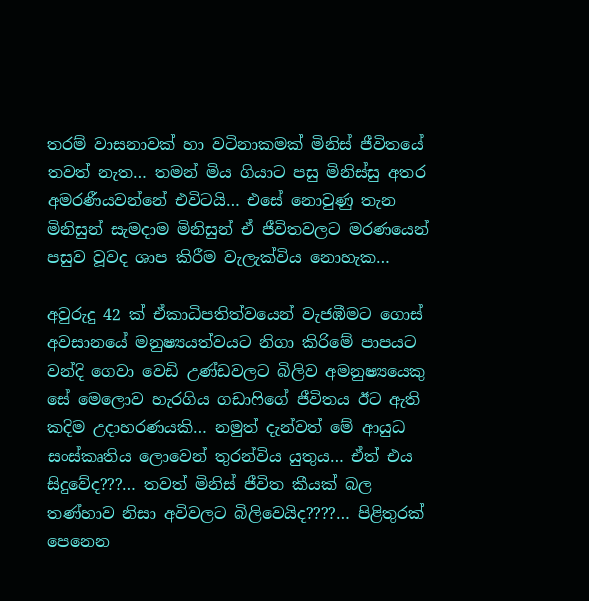තරම් වාසනාවක් හා වටිනාකමක් මිනිස් ජීවිතයේ තවත් නැත… තමන් මිය ගියාට පසු මිනිස්සු අතර අමරණීයවන්නේ එවිටයි… එසේ නොවුණු තැන මිනිසුන් සැමදාම මිනිසුන් ඒ ජීවිතවලට මරණයෙන් පසුව වූවද ශාප කිරීම වැලැක්විය නොහැක…

අවුරුදු 42 ක් ඒකාධිපතිත්වයෙන් වැජඹීමට ගොස් අවසානයේ මනුෂ්‍යයත්වයට නිගා කිරිමේ පාපයට වන්දි ගෙවා වෙඩි උණ්ඩවලට බිලිව අමනුෂ්‍යයෙකු සේ මෙලොව හැරගිය ගඩාෆිගේ ජීවිතය ඊට ඇති කදිම උදාහරණයකි… නමුත් දැන්වත් මේ ආයුධ සංස්කෘතිය ලොවෙන් තුරන්විය යුතුය… ඒත් එය සිදුවේද???… තවත් මිනිස් ජීවිත කීයක් බල තණ්හාව නිසා අවිවලට බිලිවෙයිද????… පිළිතුරක් පෙනෙන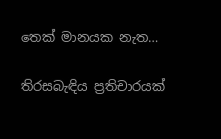තෙක් මානයක නැත…

තිරසබැඳිය ප්‍රතිචාරයක්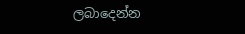ලබාදෙන්න